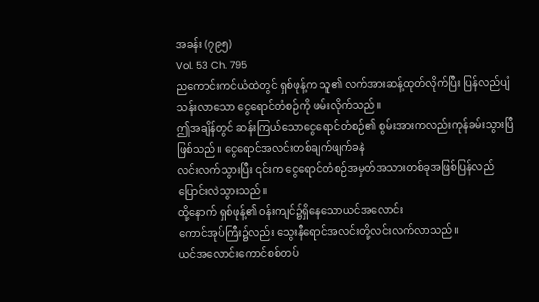အခန်း (၇၉၅)
Vol. 53 Ch. 795
ညကောင်းကင်ယံထဲတွင် ရှစ်ဖုန့်က သူ၏ လက်အားဆန့်ထုတ်လိုက်ပြီး ပြန်လည်ပျံသန်းလာသော ငွေရောင်တံစဉ်ကို ဖမ်းလိုက်သည်။
ဤအချိန်တွင် ဆန်းကြယ်သောငွေရောင်တံစဉ်၏ စွမ်းအားကလည်းကုန်ခမ်းသွားပြီဖြစ်သည်။ ငွေရောင်အလင်းတစ်ချက်ဖျက်ခနဲ
လင်းလက်သွားပြီး ၎င်းက ငွေရောင်တံစဉ်အမှတ်အသားတစ်ခုအဖြစ်ပြန်လည်ပြောင်းလဲသွားသည်။
ထို့နောက် ရှစ်ဖုန့်၏ ဝန်းကျင်၌ရှိနေသောယင်အလောင်း
ကောင်အုပ်ကြီး၌လည်း သွေးနီရောင်အလင်းတို့လင်းလက်လာသည်။
ယင်အလောင်းကောင်စစ်တပ်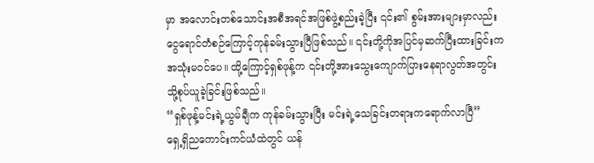မှာ အလောင်းတစ်သောင်းအစီအရင်အဖြစ်ဖွဲ့စည်းခဲ့ပြီး ၎င်း၏ စွမ်းအားများမှာလည်း ငွေရောင်တံစဉ်ကြောင့်ကုန်ခမ်းသွားပြီဖြစ်သည်။ ၎င်းတို့ကိုအပြင်မှဆက်ပြီးထားခြင်းက
အသုံးမဝင်ပေ။ ထို့ကြောင့်ရှစ်ဖုန့်က ၎င်းတို့အားသွေးကျောက်ပြားနေရာလွတ်အတွင်းသို့စုပ်ယူခဲ့ခြင်းဖြစ်သည်။
“ရှစ်ဖုန့်မင်းရဲ့ယွမ်ချီက ကုန်ခမ်းသွားပြီး မင်းရဲ့သေခြင်းတရားကရောက်လာပြီ”
ရှေ့ရှိညကောင်းကင်ယံထဲတွင် ယန်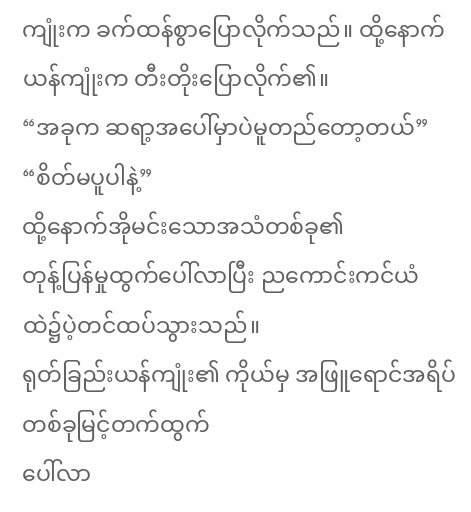ကျုံးက ခက်ထန်စွာပြောလိုက်သည်။ ထို့နောက်ယန်ကျုံးက တီးတိုးပြောလိုက်၏။
“အခုက ဆရာ့အပေါ်မှာပဲမူတည်တော့တယ်”
“စိတ်မပူပါနဲ့”
ထို့နောက်အိုမင်းသောအသံတစ်ခု၏
တုန့်ပြန်မှုထွက်ပေါ်လာပြီး ညကောင်းကင်ယံထဲ၌ပဲ့တင်ထပ်သွားသည်။
ရုတ်ခြည်းယန်ကျုံး၏ ကိုယ်မှ အဖြူရောင်အရိပ်တစ်ခုမြင့်တက်ထွက်
ပေါ်လာ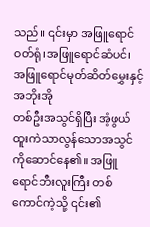သည်။ ၎င်းမှာ အဖြူရောင်ဝတ်ရုံ၊အဖြူရောင်ဆံပင်၊ အဖြူရောင်မုတ်ဆိတ်မွှေးနှင့်အဘိုးအို
တစ်ဦးအသွင်ရှိပြီး အံ့ဖွယ်ထူးကဲသာလွန်သောအသွင်ကိုဆောင်နေ၏။ အဖြူရောင်ဘီးလူးကြီး တစ်ကောင်ကဲ့သို့ ၎င်း၏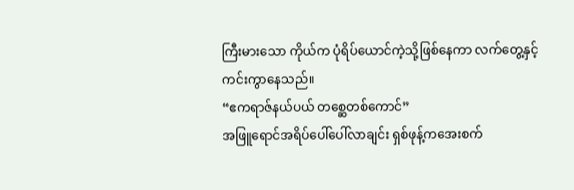ကြီးမားသော ကိုယ်က ပုံရိပ်ယောင်ကဲ့သို့ဖြစ်နေကာ လက်တွေ့နှင့်ကင်းကွာနေသည်။
“ဧကရာဇ်နယ်ပယ် တစ္ဆေတစ်ကောင်”
အဖြူရောင်အရိပ်ပေါ်ပေါ်လာချင်း ရှစ်ဖုန့်ကအေးစက်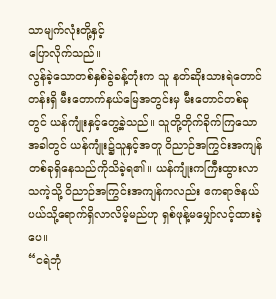သာမျက်လုံးတို့နှင့်
ပြောလိုက်သည်။
လွန်ခဲ့သောတစ်နှစ်ခွဲခန့်တုံးက သူ နတ်ဆိုးသားရဲတောင်တန်းရှိ မီးတောက်နယ်မြေအတွင်းမှ မီးတောင်တစ်ခုတွင် ယန်ကျုံးနှင့်တွေ့ခဲ့သည်။ သူတို့တိုက်ခိုက်ကြသောအခါတွင် ယန်ကျုံး၌သူနှင့်အတူ ဝိညာဉ်အကြွင်းအကျန်တစ်ခုရှိနေသည်ကိုသိခဲ့ရ၏။ ယန်ကျုံးကကြီးထွားလာသကဲ့သို့ ဝိညာဉ်အကြွင်းအကျန်ကလည်း ဧကရာဇ်နယ်ပယ်သို့ရောက်ရှိလာလိမ့်မည်ဟု ရှစ်ဖုန့်မမျှော်လင့်ထားခဲ့ပေ။
“ငရဲဘုံ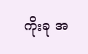ကိုးခု အ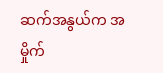ဆက်အနွယ်က အမှိုက်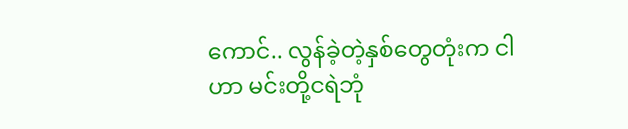ကောင်.. လွန်ခဲ့တဲ့နှစ်တွေတုံးက ငါဟာ မင်းတို့ငရဲဘုံ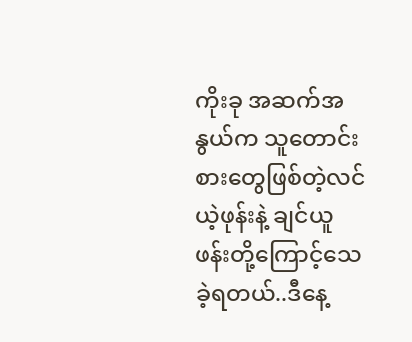ကိုးခု အဆက်အနွယ်က သူတောင်းစားတွေဖြစ်တဲ့လင်ယဲ့ဖုန်းနဲ့ ချင်ယူဖန်းတို့ကြောင့်သေခဲ့ရတယ်..ဒီနေ့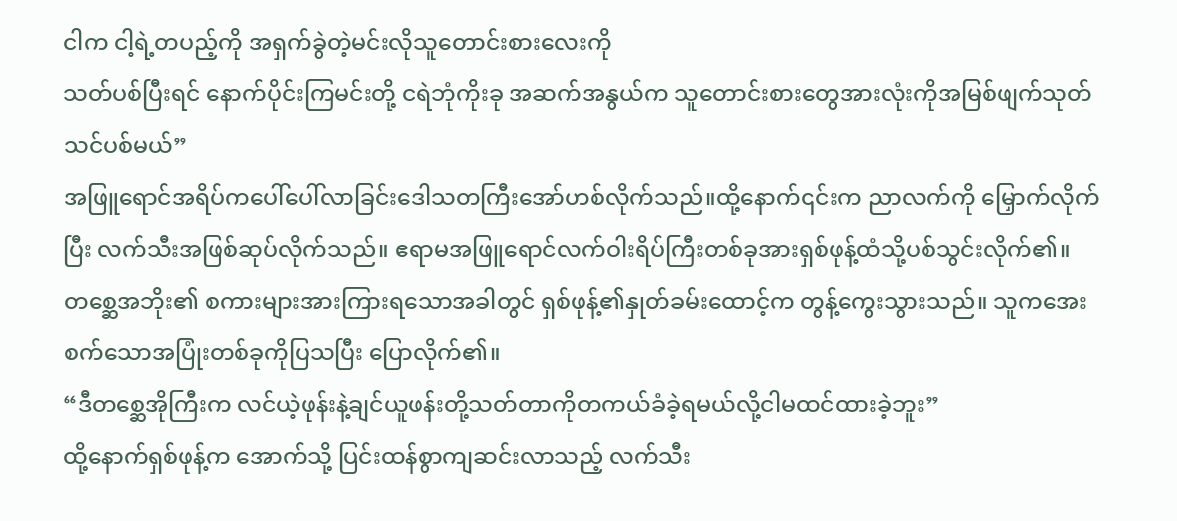ငါက ငါ့ရဲ့တပည့်ကို အရှက်ခွဲတဲ့မင်းလိုသူတောင်းစားလေးကို
သတ်ပစ်ပြီးရင် နောက်ပိုင်းကြမင်းတို့ ငရဲဘုံကိုးခု အဆက်အနွယ်က သူတောင်းစားတွေအားလုံးကိုအမြစ်ဖျက်သုတ်သင်ပစ်မယ်”
အဖြူရောင်အရိပ်ကပေါ်ပေါ်လာခြင်းဒေါသတကြီးအော်ဟစ်လိုက်သည်။ထို့နောက်၎င်းက ညာလက်ကို မြှောက်လိုက်ပြီး လက်သီးအဖြစ်ဆုပ်လိုက်သည်။ ဧရာမအဖြူရောင်လက်ဝါးရိပ်ကြီးတစ်ခုအားရှစ်ဖုန့်ထံသို့ပစ်သွင်းလိုက်၏။
တစ္ဆေအဘိုး၏ စကားများအားကြားရသောအခါတွင် ရှစ်ဖုန့်၏နှုတ်ခမ်းထောင့်က တွန့်ကွေးသွားသည်။ သူကအေးစက်သောအပြုံးတစ်ခုကိုပြသပြီး ပြောလိုက်၏။
“ဒီတစ္ဆေအိုကြီးက လင်ယဲ့ဖုန်းနဲ့ချင်ယူဖန်းတို့သတ်တာကိုတကယ်ခံခဲ့ရမယ်လို့ငါမထင်ထားခဲ့ဘူး”
ထို့နောက်ရှစ်ဖုန့်က အောက်သို့ ပြင်းထန်စွာကျဆင်းလာသည့် လက်သီး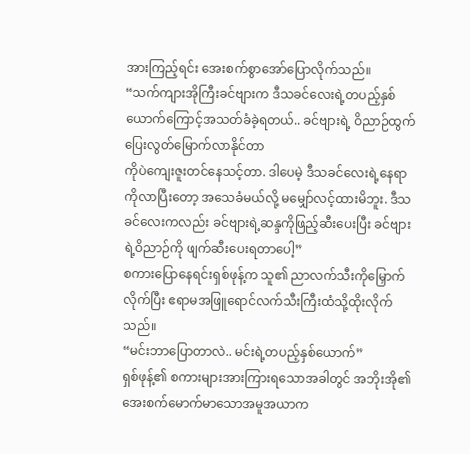အားကြည့်ရင်း အေးစက်စွာအော်ပြောလိုက်သည်။
“သက်ကျားအိုကြီးခင်ဗျားက ဒီသခင်လေးရဲ့တပည့်နှစ်ယောက်ကြောင့်အသတ်ခံခဲ့ရတယ်.. ခင်ဗျားရဲ့ ဝိညာဉ်ထွက်ပြေးလွတ်မြောက်လာနိုင်တာ
ကိုပဲကျေးဇူးတင်နေသင့်တာ. ဒါပေမဲ့ ဒီသခင်လေးရဲ့နေရာကိုလာပြီးတော့ အသေခံမယ်လို့ မမျှော်လင့်ထားမိဘူး. ဒီသခင်လေးကလည်း ခင်ဗျားရဲ့ဆန္ဒကိုဖြည့်ဆီးပေးပြီး ခင်ဗျားရဲ့ဝိညာဉ်ကို ဖျက်ဆီးပေးရတာပေါ့”
စကားပြောနေရင်းရှစ်ဖုန့်က သူ၏ ညာလက်သီးကိုမြှောက်လိုက်ပြီး ဧရာမအဖြူရောင်လက်သီးကြီးထံသို့ထိုးလိုက်သည်။
“မင်းဘာပြောတာလဲ.. မင်းရဲ့တပည့်နှစ်ယောက်”
ရှစ်ဖုန့်၏ စကားများအားကြားရသောအခါတွင် အဘိုးအို၏အေးစက်မောက်မာသောအမူအယာက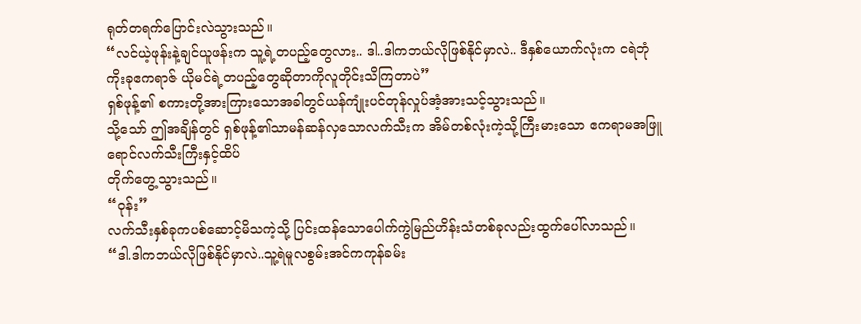ရုတ်တရက်ပြောင်းလဲသွားသည်။
“လင်ယဲ့ဖုန်းနဲ့ချင်ယူဖန်းက သူ့ရဲ့တပည့်တွေလား.. ဒါ..ဒါကဘယ်လိုဖြစ်နိုင်မှာလဲ.. ဒီနှစ်ယောက်လုံးက ငရဲဘုံကိုးခုဧကရာဇ် ယိုမင်ရဲ့တပည့်တွေဆိုတာကိုလူတိုင်းသိကြတာပဲ”
ရှစ်ဖုန့်၏ စကားတို့အားကြားသောအခါတွင်ယန်ကျုံးပင်တုန်လှုပ်အံ့အားသင့်သွားသည်။
သို့သော် ဤအချိန်တွင် ရှစ်ဖုန့်၏သာမန်ဆန်လှသောလက်သီးက အိမ်တစ်လုံးကဲ့သို့ကြီးမားသော ဧကရာမအဖြူရောင်လက်သီးကြီးနှင့်ထိပ်
တိုက်တွေ့သွားသည်။
“ဝုန်း”
လက်သီးနှစ်ခုကပစ်ဆောင့်မိသကဲ့သို့ ပြင်းထန်သောပေါက်ကွဲမြည်ဟိန်းသံတစ်ခုလည်းထွက်ပေါ်လာသည်။
“ဒါ.ဒါကဘယ်လိုဖြစ်နိုင်မှာလဲ..သူ့ရဲမူလစွမ်းအင်ကကုန်ခမ်း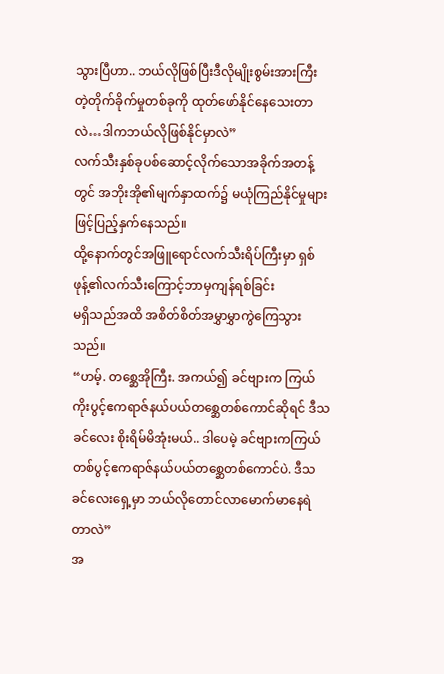သွားပြီဟာ.. ဘယ်လိုဖြစ်ပြီးဒီလိုမျိုးစွမ်းအားကြီး
တဲ့တိုက်ခိုက်မှုတစ်ခုကို ထုတ်ဖော်နိုင်နေသေးတာလဲ…ဒါကဘယ်လိုဖြစ်နိုင်မှာလဲ”
လက်သီးနှစ်ခုပစ်ဆောင့်လိုက်သောအခိုက်အတန့်တွင် အဘိုးအို၏မျက်နှာထက်၌ မယုံကြည်နိုင်မှုများဖြင့်ပြည့်နှက်နေသည်။
ထို့နောက်တွင်အဖြူရောင်လက်သီးရိပ်ကြီးမှာ ရှစ်ဖုန့်၏လက်သီးကြောင့်ဘာမှကျန်ရစ်ခြင်း
မရှိသည်အထိ အစိတ်စိတ်အမွှာမွှာကွဲကြေသွားသည်။
“ဟမ့်. တစ္ဆေအိုကြီး. အကယ်၍ ခင်ဗျားက ကြယ်ကိုးပွင့်ဧကရာဇ်နယ်ပယ်တစ္ဆေတစ်ကောင်ဆိုရင် ဒီသခင်လေး စိုးရိမ်မိအုံးမယ်.. ဒါပေမဲ့ ခင်ဗျားကကြယ်တစ်ပွင့်ဧကရာဇ်နယ်ပယ်တစ္ဆေတစ်ကောင်ပဲ. ဒီသခင်လေးရှေ့မှာ ဘယ်လိုတောင်လာမောက်မာနေရဲတာလဲ”
အ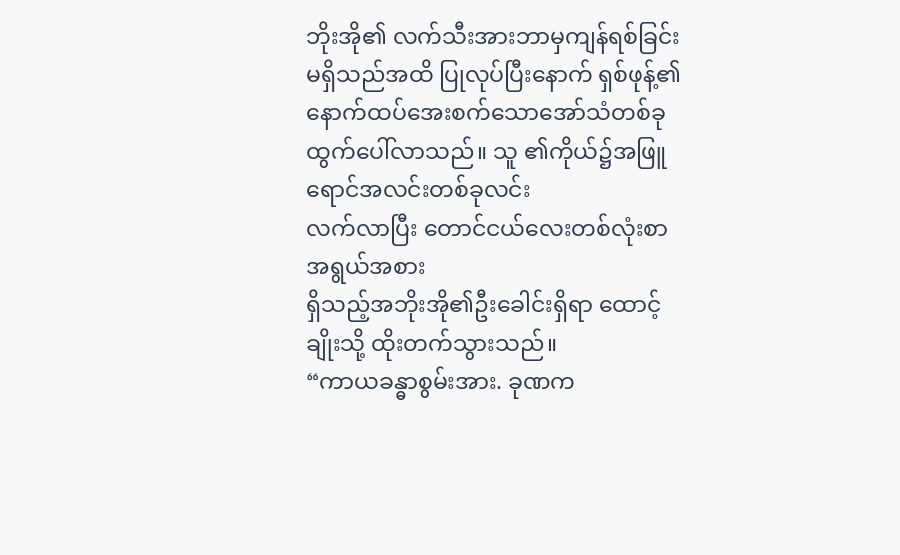ဘိုးအို၏ လက်သီးအားဘာမှကျန်ရစ်ခြင်းမရှိသည်အထိ ပြုလုပ်ပြီးနောက် ရှစ်ဖုန့်၏ နောက်ထပ်အေးစက်သောအော်သံတစ်ခုထွက်ပေါ်လာသည်။ သူ ၏ကိုယ်၌အဖြူရောင်အလင်းတစ်ခုလင်း
လက်လာပြီး တောင်ငယ်လေးတစ်လုံးစာအရွယ်အစား
ရှိသည့်အဘိုးအို၏ဦးခေါင်းရှိရာ ထောင့်ချိုးသို့ ထိုးတက်သွားသည်။
“ကာယခန္ဓာစွမ်းအား. ခုဏက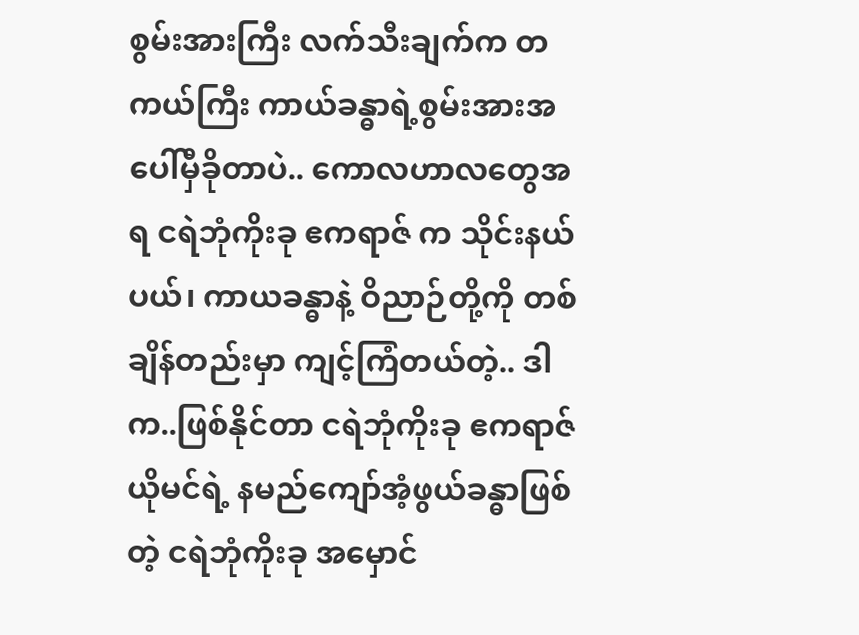စွမ်းအားကြီး လက်သီးချက်က တကယ်ကြီး ကာယ်ခန္ဓာရဲ့စွမ်းအားအပေါ်မှီခိုတာပဲ.. ကောလဟာလတွေအရ ငရဲဘုံကိုးခု ဧကရာဇ် က သိုင်းနယ်ပယ်၊ ကာယခန္ဓာနဲ့ ဝိညာဉ်တို့ကို တစ်ချိန်တည်းမှာ ကျင့်ကြံတယ်တဲ့.. ဒါက..ဖြစ်နိုင်တာ ငရဲဘုံကိုးခု ဧကရာဇ် ယိုမင်ရဲ့ နမည်ကျော်အံ့ဖွယ်ခန္ဓာဖြစ်တဲ့ ငရဲဘုံကိုးခု အမှောင်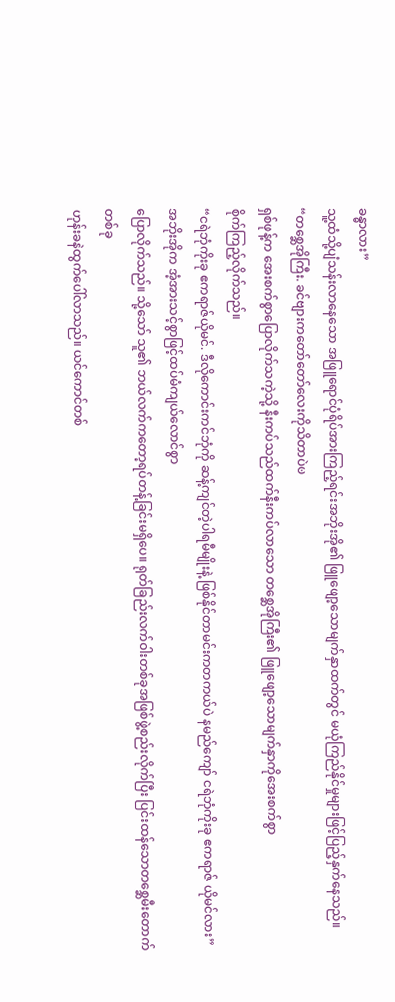ခန္ဓာလား”
သူ့ထံသို့ပျံသန်းလာနေသော အဖြူရောင်ပုံရိပ်အားကြည့်ရင်းအဘိုးအို၏ ဖြူဖျော့သောမျက်နှာထက်တွင် မယုံကြည်နိုင်မှုများဖြင့်ပြည့်နှက်နေသည်။
“တစ္ဆေအိုကြီး. ခင်ဗျားကတော်တော်လေးကိုသိတာပဲၑ
ရှစ်ဖုန့်က အေးစက်စွာပြောလိုက်သကဲ့သို့ နီးကပ်သည်ထက်နီးကပ်လာသော တစ္ဆေအိုကြီး၏ ဖြူဖျော့သောမျက်နှာကိုအေးစက်စွာ
စိုက်ကြည့်လိုက်သည်။
“ငရဲဘုံကိုးခု ဧကရာဇ်ယိုမင်. ဒီလိုကောင်းကင်ဘုံကို ဆန့်ကျင်တဲ့ပါရမီမျိုးနဲ့ ဖြစ်နိုင်တာမင်းကတကယ်ပဲ နမည်ကျော် ငရဲဘုံကိုးခု ဧကရာဇ် ယိုမင်လား”
အဘိုးအိုက အံ့အားသင့်စွာဖြင့်ထပ်မံကျယ်လောင်စွာ
ပြောလိုက်သည်။ သို့သော် သူ၏ ဘယ်လက်ကတော့ရပ်တန့်ခြင်းမရှိပေ။ ရုတ်ခြည်းလက်ဝါးတစ်ခုအဖြစ်ဖွဲ့စည်းလိုက်ပြီး ပြင်းထန်သောတစ္ဆေမီးတောက်တစ်ခု
ဟုန်းခနဲထွက်ပေါ်လာသည်။ ယင်ကောင်တစ်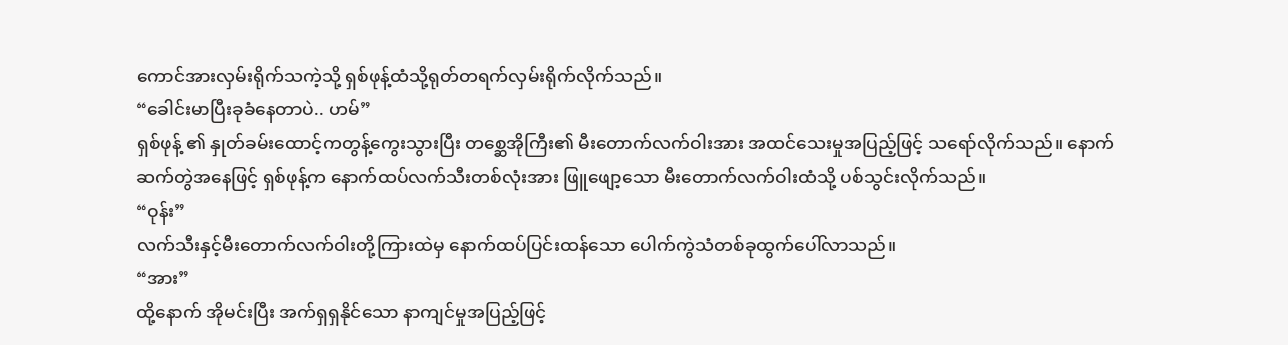ကောင်အားလှမ်းရိုက်သကဲ့သို့ ရှစ်ဖုန့်ထံသို့ရုတ်တရက်လှမ်းရိုက်လိုက်သည်။
“ခေါင်းမာပြီးခုခံနေတာပဲ.. ဟမ်”
ရှစ်ဖုန့် ၏ နှုတ်ခမ်းထောင့်ကတွန့်ကွေးသွားပြီး တစ္ဆေအိုကြီး၏ မီးတောက်လက်ဝါးအား အထင်သေးမှုအပြည့်ဖြင့် သရော်လိုက်သည်။ နောက်ဆက်တွဲအနေဖြင့် ရှစ်ဖုန့်က နောက်ထပ်လက်သီးတစ်လုံးအား ဖြူဖျော့သော မီးတောက်လက်ဝါးထံသို့ ပစ်သွင်းလိုက်သည်။
“ဝုန်း”
လက်သီးနှင့်မီးတောက်လက်ဝါးတို့ကြားထဲမှ နောက်ထပ်ပြင်းထန်သော ပေါက်ကွဲသံတစ်ခုထွက်ပေါ်လာသည်။
“အား”
ထို့နောက် အိုမင်းပြီး အက်ရှရှနိုင်သော နာကျင်မှုအပြည့်ဖြင့်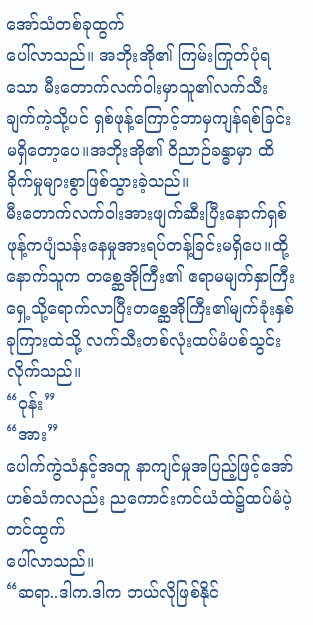အော်သံတစ်ခုထွက်
ပေါ်လာသည်။ အဘိုးအို၏ ကြမ်းကြုတ်ပုံရသော မီးတောက်လက်ဝါးမှာသူ၏လက်သီးချက်ကဲ့သို့ပင် ရှစ်ဖုန့်ကြောင့်ဘာမှကျန်ရစ်ခြင်းမရှိတော့ပေ။အဘိုးအို၏ ဝိညာဉ်ခန္ဓာမှာ ထိခိုက်မှုများစွာဖြစ်သွားခဲ့သည်။
မီးတောက်လက်ဝါးအားဖျက်ဆီးပြီးနောက်ရှစ်ဖုန့်ကပျံသန်းနေမှုအားရပ်တန့်ခြင်းမရှိပေ။ထို့နောက်သူက တစ္ဆေအိုကြီး၏ ဧရာမမျက်နှာကြီးရှေ့သို့ရောက်လာပြီးတစ္ဆေအိုကြီး၏မျက်ခုံးနှစ်ခုကြားထဲသို့ လက်သီးတစ်လုံးထပ်မံပစ်သွင်းလိုက်သည်။
“ဝုန်း”
“အား”
ပေါက်ကွဲသံနှင့်အတူ နာကျင်မှုအပြည့်ဖြင့်အော်ဟစ်သံကလည်း ညကောင်းကင်ယံထဲ၌ထပ်မံပဲ့တင်ထွက်
ပေါ်လာသည်။
“ဆရာ..ဒါက.ဒါက ဘယ်လိုဖြစ်နိုင်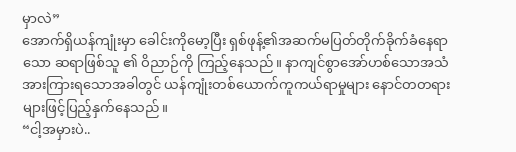မှာလဲ”
အောက်ရှိယန်ကျုံးမှာ ခေါင်းကိုမော့ပြီး ရှစ်ဖုန့်၏အဆက်မပြတ်တိုက်ခိုက်ခံနေရာသော ဆရာဖြစ်သူ ၏ ဝိညာဉ်ကို ကြည့်နေသည်။ နာကျင်စွာအော်ဟစ်သောအသံအားကြားရသောအခါတွင် ယန်ကျုံးတစ်ယောက်ကူကယ်ရာမှုများ နောင်တတရားများဖြင့်ပြည့်နှက်နေသည်။
“ငါ့အမှားပဲ..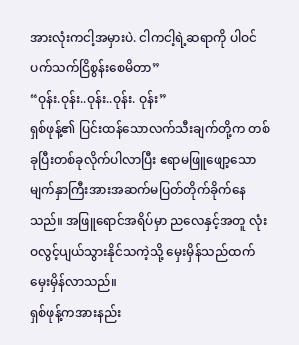အားလုံးကငါ့အမှားပဲ. ငါကငါ့ရဲ့ဆရာကို ပါဝင်ပက်သက်ငြိစွန်းစေမိတာ”
“ဝုန်း.ဝုန်း..ဝုန်း..ဝုန်း. ဝုန်း”
ရှစ်ဖုန့်၏ ပြင်းထန်သောလက်သီးချက်တို့က တစ်ခုပြီးတစ်ခုလိုက်ပါလာပြီး ဧရာမဖြူဖျော့သောမျက်နှာကြီးအားအဆက်မပြတ်တိုက်ခိုက်နေသည်။ အဖြူရောင်အရိပ်မှာ ညလေနှင့်အတူ လုံးဝလွင့်ပျယ်သွားနိုင်သကဲ့သို့ မှေးမှိန်သည်ထက်မှေးမှိန်လာသည်။
ရှစ်ဖုန့်ကအားနည်း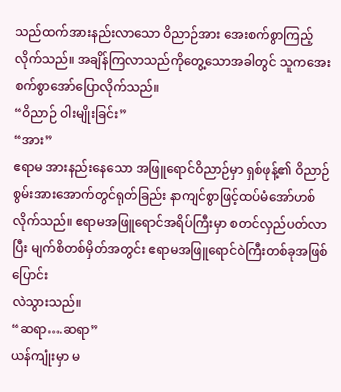သည်ထက်အားနည်းလာသော ဝိညာဉ်အား အေးစက်စွာကြည့်လိုက်သည်။ အချိန်ကြလာသည်ကိုတွေ့သောအခါတွင် သူကအေးစက်စွာအော်ပြောလိုက်သည်။
“ဝိညာဉ် ဝါးမျိုးခြင်း”
“အား”
ဧရာမ အားနည်းနေသော အဖြူရောင်ဝိညာဉ်မှာ ရှစ်ဖုန့်၏ ဝိညာဉ်စွမ်းအားအောက်တွင်ရုတ်ခြည်း နာကျင်စွာဖြင့်ထပ်မံအော်ဟစ်လိုက်သည်။ ဧရာမအဖြူရောင်အရိပ်ကြီးမှာ စတင်လှည်ပတ်လာပြီး မျက်စိတစ်မှိတ်အတွင်း ဧရာမအဖြူရောင်ဝဲကြီးတစ်ခုအဖြစ်ပြောင်း
လဲသွားသည်။
“ဆရာ….ဆရာ”
ယန်ကျုံးမှာ မ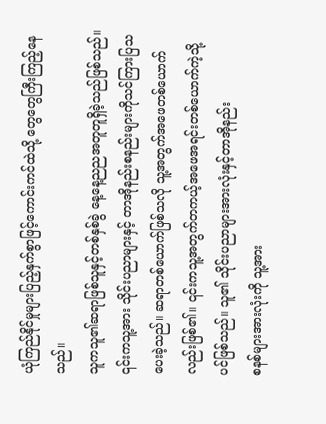ယုံကြည်နိုင်မှုများပြည့်နှက်စွာဖြင့်ကောင်းကင်ထဲသို့ တွေတွေကြီးကြည့်နေသည်။
သူကသူ၏ဆရာဖြစ်သူနှင့်တစ်နှစ်ခွဲ နေ့နေ့ညညအတူတူရှိခဲ့သည်ဖြစ်သည်။ ၎င်းကသူ့အား သိုင်းပညာများနှင့် တာအိုနည်းစနည်းများကိုသင်ကြားပြသပေးခဲ့သည်။ ဆရာတစ်ယောက်ဖြစ်သလို သူ့အတွက်အဖေတစ်ယောက်လည်းဖြစ်၏။ ၎င်းကသူ့အတွက်တကယ့်အဖေအရင်းတစ်ယောက်ကဲ့သို့ပင်ဖြစ်သည်။ သူ၏ သိုင်းပညာများအားလုံးနှင့်တာအိုနည်း
စနစ်များအားလုံးကို သူ့အား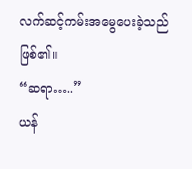လက်ဆင့်ကမ်းအမွေပေးခဲ့သည်ဖြစ်၏။
“ဆရာ…..”
ယန်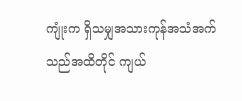ကျုံးက ရှိသမျှအသားကုန်အသံအက်သည်အထိတိုင် ကျယ်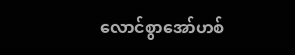လောင်စွာအော်ဟစ်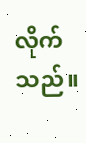လိုက်သည်။